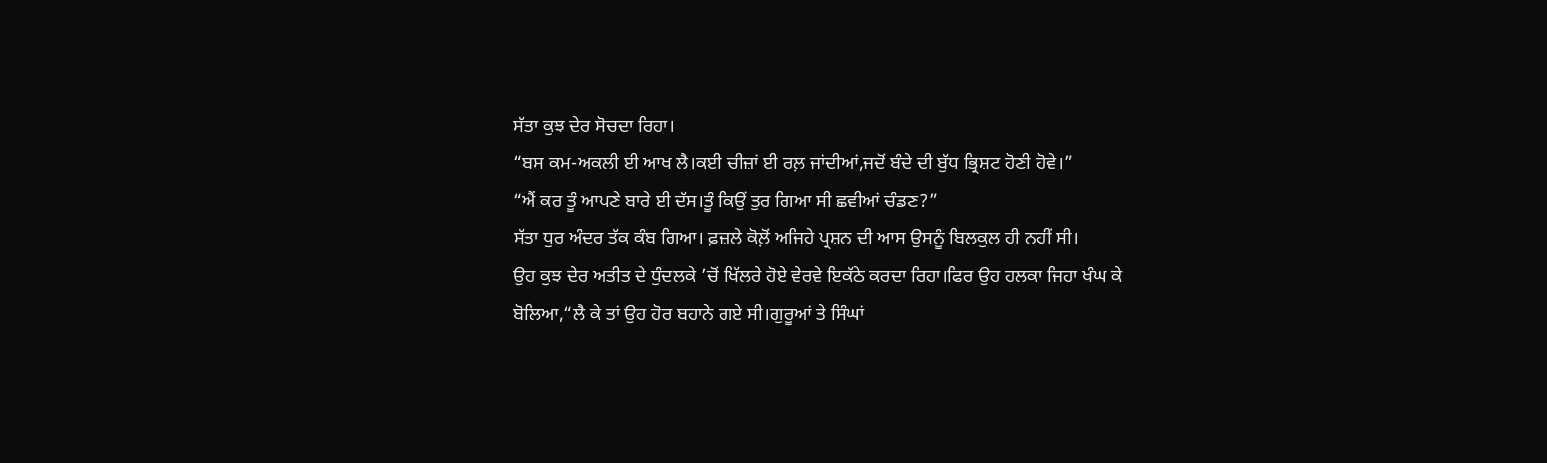ਸੱਤਾ ਕੁਝ ਦੇਰ ਸੋਚਦਾ ਰਿਹਾ।
“ਬਸ ਕਮ-ਅਕਲੀ ਈ ਆਖ ਲੈ।ਕਈ ਚੀਜ਼ਾਂ ਈ ਰਲ਼ ਜਾਂਦੀਆਂ,ਜਦੋਂ ਬੰਦੇ ਦੀ ਬੁੱਧ ਭ੍ਰਿਸ਼ਟ ਹੋਣੀ ਹੋਵੇ।”
“ਐਂ ਕਰ ਤੂੰ ਆਪਣੇ ਬਾਰੇ ਈ ਦੱਸ।ਤੂੰ ਕਿਉਂ ਤੁਰ ਗਿਆ ਸੀ ਛਵੀਆਂ ਚੰਡਣ?”
ਸੱਤਾ ਧੁਰ ਅੰਦਰ ਤੱਕ ਕੰਬ ਗਿਆ। ਫ਼ਜ਼ਲੇ ਕੋਲ਼ੋਂ ਅਜਿਹੇ ਪ੍ਰਸ਼ਨ ਦੀ ਆਸ ਉਸਨੂੰ ਬਿਲਕੁਲ ਹੀ ਨਹੀਂ ਸੀ।
ਉਹ ਕੁਝ ਦੇਰ ਅਤੀਤ ਦੇ ਧੁੰਦਲਕੇ ’ਚੋਂ ਖਿੱਲਰੇ ਹੋਏ ਵੇਰਵੇ ਇਕੱਠੇ ਕਰਦਾ ਰਿਹਾ।ਫਿਰ ਉਹ ਹਲਕਾ ਜਿਹਾ ਖੰਘ ਕੇ ਬੋਲਿਆ,“ਲੈ ਕੇ ਤਾਂ ਉਹ ਹੋਰ ਬਹਾਨੇ ਗਏ ਸੀ।ਗੁਰੂਆਂ ਤੇ ਸਿੰਘਾਂ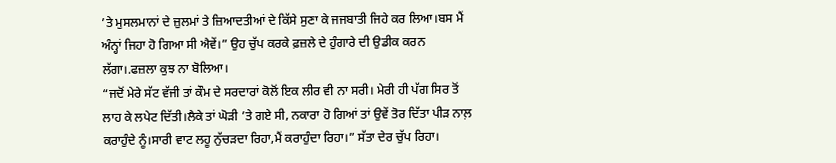’ਤੇ ਮੁਸਲਮਾਨਾਂ ਦੇ ਜ਼ੁਲਮਾਂ ਤੇ ਜ਼ਿਆਦਤੀਆਂ ਦੇ ਕਿੱਸੇ ਸੁਣਾ ਕੇ ਜਜਬਾਤੀ ਜਿਹੇ ਕਰ ਲਿਆ।ਬਸ ਮੈਂ ਅੰਨ੍ਹਾਂ ਜਿਹਾ ਹੋ ਗਿਆ ਸੀ ਐਵੇਂ।” ਉਹ ਚੁੱਪ ਕਰਕੇ ਫ਼ਜ਼ਲੇ ਦੇ ਹੁੰਗਾਰੇ ਦੀ ਉਡੀਕ ਕਰਨ ਲੱਗਾ।.ਫਜ਼ਲਾ ਕੁਝ ਨਾ ਬੋਲਿਆ।
“ਜਦੋਂ ਮੇਰੇ ਸੱਟ ਵੱਜੀ ਤਾਂ ਕੌਮ ਦੇ ਸਰਦਾਰਾਂ ਕੋਲੋਂ ਇਕ ਲੀਰ ਵੀ ਨਾ ਸਰੀ। ਮੇਰੀ ਹੀ ਪੱਗ ਸਿਰ ਤੋਂ ਲਾਹ ਕੇ ਲਪੇਟ ਦਿੱਤੀ।ਲੈਕੇ ਤਾਂ ਘੋੜੀ ’ਤੇ ਗਏ ਸੀ, ਨਕਾਰਾ ਹੋ ਗਿਆਂ ਤਾਂ ਉਵੇਂ ਤੋਰ ਦਿੱਤਾ ਪੀੜ ਨਾਲ਼ ਕਰਾਹੁੰਦੇ ਨੂੰ।ਸਾਰੀ ਵਾਟ ਲਹੂ ਨੁੱਚੜਦਾ ਰਿਹਾ,ਮੈਂ ਕਰਾਹੁੰਦਾ ਰਿਹਾ।” ਸੱਤਾ ਦੇਰ ਚੁੱਪ ਰਿਹਾ।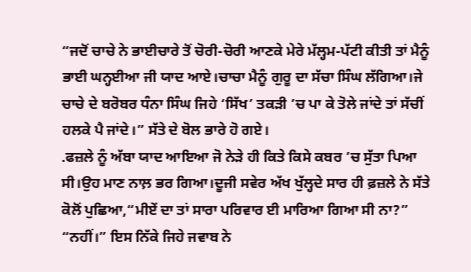“ਜਦੋਂ ਚਾਚੇ ਨੇ ਭਾਈਚਾਰੇ ਤੋਂ ਚੋਰੀ-ਚੋਰੀ ਆਣਕੇ ਮੇਰੇ ਮੱਲ੍ਹਮ-ਪੱਟੀ ਕੀਤੀ ਤਾਂ ਮੈਨੂੰ ਭਾਈ ਘਨ੍ਹਈਆ ਜੀ ਯਾਦ ਆਏ।ਚਾਚਾ ਮੈਨੂੰ ਗੁਰੂ ਦਾ ਸੱਚਾ ਸਿੰਘ ਲੱਗਿਆ।ਜੇ ਚਾਚੇ ਦੇ ਬਰੋਬਰ ਧੰਨਾ ਸਿੰਘ ਜਿਹੇ ‘ਸਿੱਖ’ ਤਕੜੀ ’ਚ ਪਾ ਕੇ ਤੋਲੇ ਜਾਂਦੇ ਤਾਂ ਸੱਚੀਂ ਹਲਕੇ ਪੈ ਜਾਂਦੇ।” ਸੱਤੇ ਦੇ ਬੋਲ ਭਾਰੇ ਹੋ ਗਏ।
.ਫਜ਼ਲੇ ਨੂੰ ਅੱਬਾ ਯਾਦ ਆਇਆ ਜੋ ਨੇੜੇ ਹੀ ਕਿਤੇ ਕਿਸੇ ਕਬਰ ’ਚ ਸੁੱਤਾ ਪਿਆ ਸੀ।ਉਹ ਮਾਣ ਨਾਲ਼ ਭਰ ਗਿਆ।ਦੂਜੀ ਸਵੇਰ ਅੱਖ ਖੁੱਲ੍ਹਦੇ ਸਾਰ ਹੀ ਫ਼ਜ਼ਲੇ ਨੇ ਸੱਤੇ ਕੋਲੋਂ ਪੁਛਿਆ,“ਮੀਏਂ ਦਾ ਤਾਂ ਸਾਰਾ ਪਰਿਵਾਰ ਈ ਮਾਰਿਆ ਗਿਆ ਸੀ ਨਾ?”
“ਨਹੀਂ।” ਇਸ ਨਿੱਕੇ ਜਿਹੇ ਜਵਾਬ ਨੇ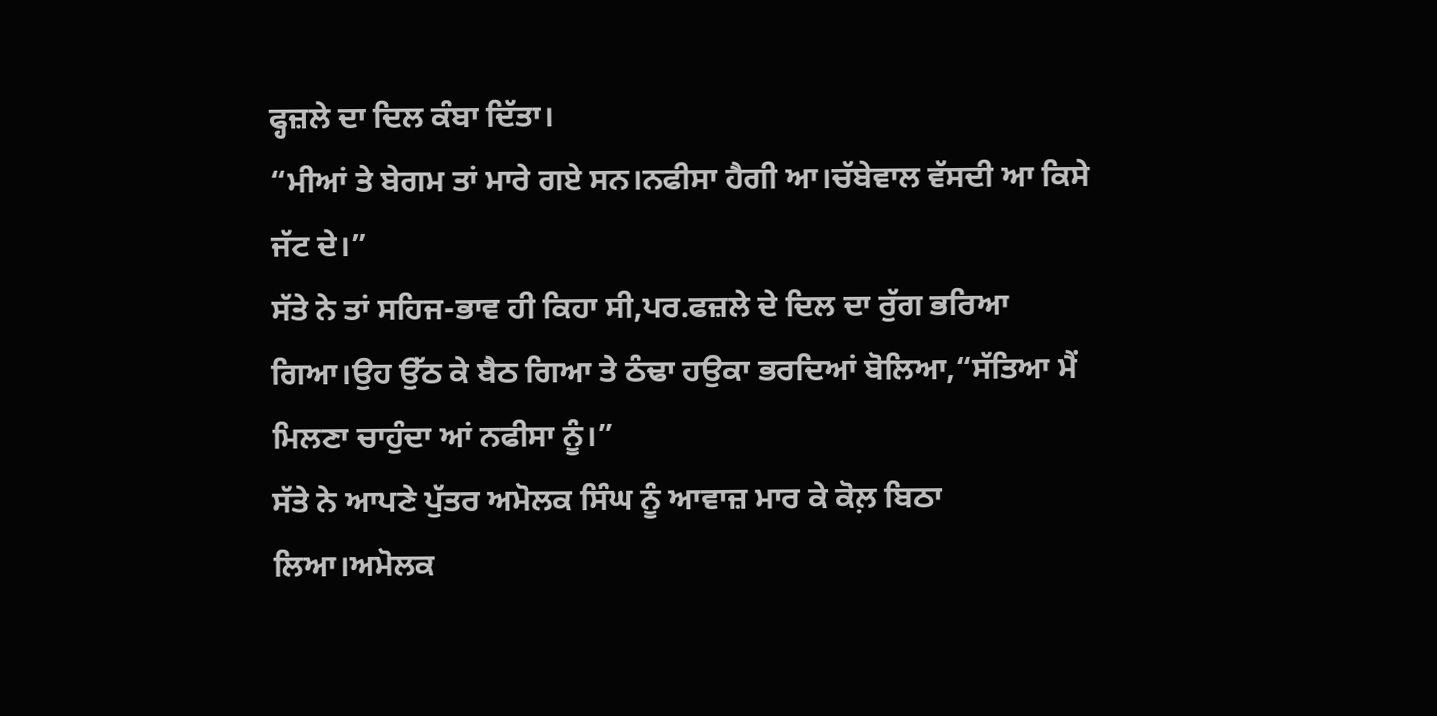ਫ੍ਹਜ਼ਲੇ ਦਾ ਦਿਲ ਕੰਬਾ ਦਿੱਤਾ।
“ਮੀਆਂ ਤੇ ਬੇਗਮ ਤਾਂ ਮਾਰੇ ਗਏ ਸਨ।ਨਫੀਸਾ ਹੈਗੀ ਆ।ਚੱਬੇਵਾਲ ਵੱਸਦੀ ਆ ਕਿਸੇ ਜੱਟ ਦੇ।”
ਸੱਤੇ ਨੇ ਤਾਂ ਸਹਿਜ-ਭਾਵ ਹੀ ਕਿਹਾ ਸੀ,ਪਰ.ਫਜ਼ਲੇ ਦੇ ਦਿਲ ਦਾ ਰੁੱਗ ਭਰਿਆ ਗਿਆ।ਉਹ ਉੱਠ ਕੇ ਬੈਠ ਗਿਆ ਤੇ ਠੰਢਾ ਹਉਕਾ ਭਰਦਿਆਂ ਬੋਲਿਆ,“ਸੱਤਿਆ ਮੈਂ ਮਿਲਣਾ ਚਾਹੁੰਦਾ ਆਂ ਨਫੀਸਾ ਨੂੰ।”
ਸੱਤੇ ਨੇ ਆਪਣੇ ਪੁੱਤਰ ਅਮੋਲਕ ਸਿੰਘ ਨੂੰ ਆਵਾਜ਼ ਮਾਰ ਕੇ ਕੋਲ਼ ਬਿਠਾ ਲਿਆ।ਅਮੋਲਕ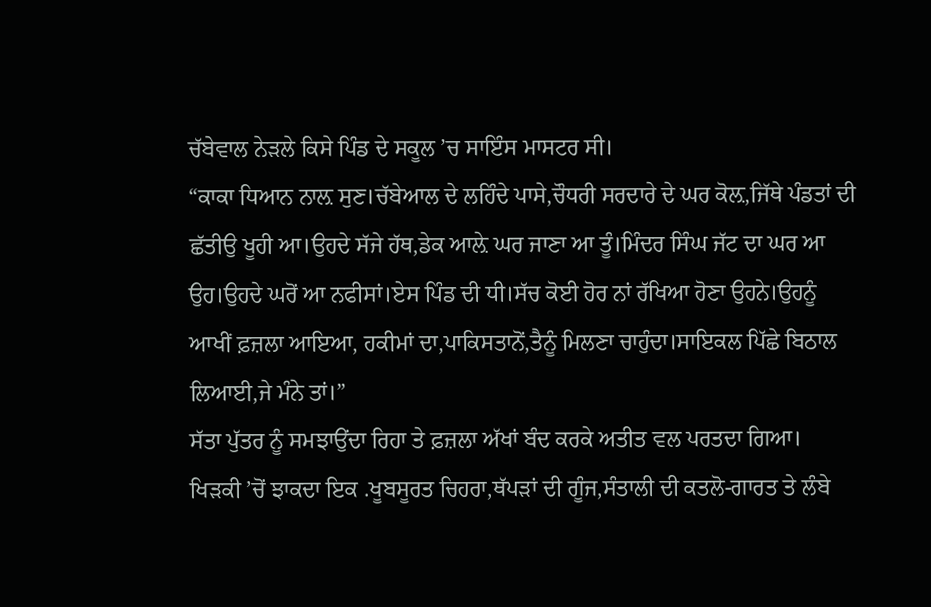ਚੱਬੇਵਾਲ ਨੇੜਲੇ ਕਿਸੇ ਪਿੰਡ ਦੇ ਸਕੂਲ ’ਚ ਸਾਇੰਸ ਮਾਸਟਰ ਸੀ।
“ਕਾਕਾ ਧਿਆਨ ਨਾਲ਼ ਸੁਣ।ਚੱਬੇਆਲ ਦੇ ਲਹਿੰਦੇ ਪਾਸੇ,ਚੌਧਰੀ ਸਰਦਾਰੇ ਦੇ ਘਰ ਕੋਲ਼,ਜਿੱਥੇ ਪੰਡਤਾਂ ਦੀ ਛੱਤੀਉ ਖੂਹੀ ਆ।ਉਹਦੇ ਸੱਜੇ ਹੱਥ,ਡੇਕ ਆਲ਼ੇ ਘਰ ਜਾਣਾ ਆ ਤੂੰ।ਮਿੰਦਰ ਸਿੰਘ ਜੱਟ ਦਾ ਘਰ ਆ ਉਹ।ਉਹਦੇ ਘਰੋਂ ਆ ਨਫੀਸਾਂ।ਏਸ ਪਿੰਡ ਦੀ ਧੀ।ਸੱਚ ਕੋਈ ਹੋਰ ਨਾਂ ਰੱਖਿਆ ਹੋਣਾ ਉਹਨੇ।ਉਹਨੂੰ ਆਖੀਂ ਫ਼ਜ਼ਲਾ ਆਇਆ, ਹਕੀਮਾਂ ਦਾ,ਪਾਕਿਸਤਾਨੋਂ,ਤੈਨੂੰ ਮਿਲਣਾ ਚਾਹੁੰਦਾ।ਸਾਇਕਲ ਪਿੱਛੇ ਬਿਠਾਲ ਲਿਆਈ,ਜੇ ਮੰਨੇ ਤਾਂ।”
ਸੱਤਾ ਪੁੱਤਰ ਨੂੰ ਸਮਝਾਉਂਦਾ ਰਿਹਾ ਤੇ ਫ਼ਜ਼ਲਾ ਅੱਖਾਂ ਬੰਦ ਕਰਕੇ ਅਤੀਤ ਵਲ ਪਰਤਦਾ ਗਿਆ।
ਖਿੜਕੀ ’ਚੋਂ ਝਾਕਦਾ ਇਕ .ਖੂਬਸੂਰਤ ਚਿਹਰਾ,ਥੱਪੜਾਂ ਦੀ ਗੂੰਜ,ਸੰਤਾਲੀ ਦੀ ਕਤਲੋ-ਗਾਰਤ ਤੇ ਲੰਬੇ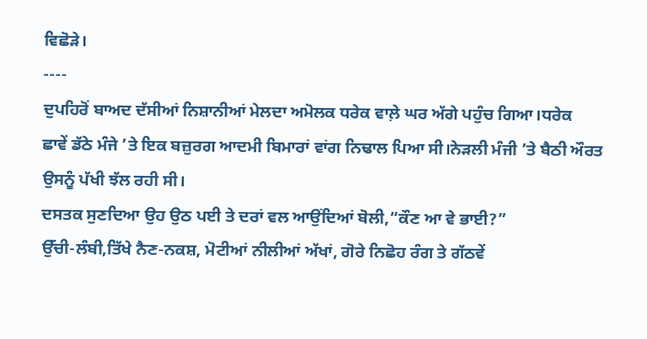ਵਿਛੋੜੇ।
----
ਦੁਪਹਿਰੋਂ ਬਾਅਦ ਦੱਸੀਆਂ ਨਿਸ਼ਾਨੀਆਂ ਮੇਲਦਾ ਅਮੋਲਕ ਧਰੇਕ ਵਾਲ਼ੇ ਘਰ ਅੱਗੇ ਪਹੁੰਚ ਗਿਆ।ਧਰੇਕ
ਛਾਵੇਂ ਡੱਠੇ ਮੰਜੇ ’ਤੇ ਇਕ ਬਜ਼ੁਰਗ ਆਦਮੀ ਬਿਮਾਰਾਂ ਵਾਂਗ ਨਿਢਾਲ ਪਿਆ ਸੀ।ਨੇੜਲੀ ਮੰਜੀ ’ਤੇ ਬੈਠੀ ਔਰਤ ਉਸਨੂੰ ਪੱਖੀ ਝੱਲ ਰਹੀ ਸੀ।
ਦਸਤਕ ਸੁਣਦਿਆ ਉਹ ਉਠ ਪਈ ਤੇ ਦਰਾਂ ਵਲ ਆਉਂਦਿਆਂ ਬੋਲੀ,“ਕੌਣ ਆ ਵੇ ਭਾਈ?”
ਉੱਚੀ-ਲੰਬੀ,ਤਿੱਖੇ ਨੈਣ-ਨਕਸ਼, ਮੋਟੀਆਂ ਨੀਲੀਆਂ ਅੱਖਾਂ, ਗੋਰੇ ਨਿਛੋਹ ਰੰਗ ਤੇ ਗੱਠਵੇਂ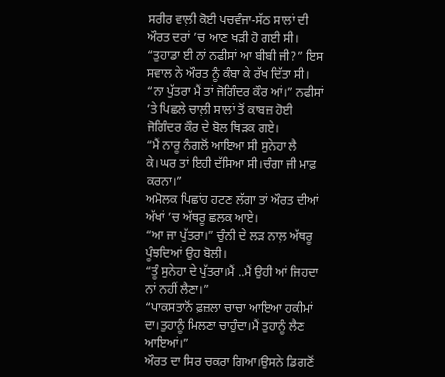ਸਰੀਰ ਵਾਲ਼ੀ ਕੋਈ ਪਚਵੰਜਾ-ਸੱਠ ਸਾਲਾਂ ਦੀ ਔਰਤ ਦਰਾਂ ’ਚ ਆਣ ਖੜੀ ਹੋ ਗਈ ਸੀ।
“ਤੁਹਾਡਾ ਈ ਨਾਂ ਨਫੀਸਾਂ ਆ ਬੀਬੀ ਜੀ?” ਇਸ ਸਵਾਲ ਨੇ ਔਰਤ ਨੂੰ ਕੰਬਾ ਕੇ ਰੱਖ ਦਿੱਤਾ ਸੀ।
“ਨਾ ਪੁੱਤਰਾ ਮੈਂ ਤਾਂ ਜੋਗਿੰਦਰ ਕੌਰ ਆਂ।” ਨਫੀਸਾਂ ’ਤੇ ਪਿਛਲੇ ਚਾਲ਼ੀ ਸਾਲਾਂ ਤੋਂ ਕਾਬਜ਼ ਹੋਈ ਜੋਗਿੰਦਰ ਕੌਰ ਦੇ ਬੋਲ ਥਿੜਕ ਗਏ।
“ਮੈਂ ਨਾਰੂ ਨੰਗਲੋਂ ਆਇਆ ਸੀ ਸੁਨੇਹਾ ਲੈ ਕੇ।ਘਰ ਤਾਂ ਇਹੀ ਦੱਸਿਆ ਸੀ।ਚੰਗਾ ਜੀ ਮਾਫ਼ ਕਰਨਾ।”
ਅਮੋਲਕ ਪਿਛਾਂਹ ਹਟਣ ਲੱਗਾ ਤਾਂ ਔਰਤ ਦੀਆਂ ਅੱਖਾਂ ’ਚ ਅੱਥਰੂ ਛਲਕ ਆਏ।
“ਆ ਜਾ ਪੁੱਤਰਾ।” ਚੁੰਨੀ ਦੇ ਲੜ ਨਾਲ਼ ਅੱਥਰੂ ਪੂੰਝਦਿਆਂ ਉਹ ਬੋਲੀ।
“ਤੂੰ ਸੁਨੇਹਾ ਦੇ ਪੁੱਤਰਾ।ਮੈਂ ..ਮੈਂ ਉਹੀ ਆਂ ਜਿਹਦਾ ਨਾਂ ਨਹੀਂ ਲੈਣਾ।”
“ਪਾਕਸਤਾਨੋਂ ਫ਼ਜ਼ਲਾ ਚਾਚਾ ਆਇਆ ਹਕੀਮਾਂ ਦਾ।ਤੁਹਾਨੂੰ ਮਿਲਣਾ ਚਾਹੁੰਦਾ।ਮੈਂ ਤੁਹਾਨੂੰ ਲੈਣ ਆਇਆਂ।”
ਔਰਤ ਦਾ ਸਿਰ ਚਕਰਾ ਗਿਆ।ਉਸਨੇ ਡਿਗਣੋਂ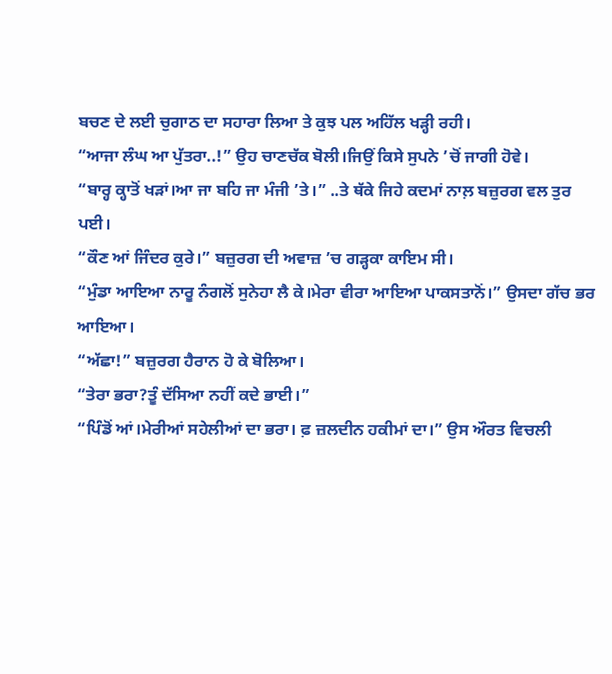ਬਚਣ ਦੇ ਲਈ ਚੁਗਾਠ ਦਾ ਸਹਾਰਾ ਲਿਆ ਤੇ ਕੁਝ ਪਲ ਅਹਿੱਲ ਖੜ੍ਹੀ ਰਹੀ।
“ਆਜਾ ਲੰਘ ਆ ਪੁੱਤਰਾ..!” ਉਹ ਚਾਣਚੱਕ ਬੋਲੀ।ਜਿਉਂ ਕਿਸੇ ਸੁਪਨੇ ’ਚੋਂ ਜਾਗੀ ਹੋਵੇ।
“ਬਾਰ੍ਹ ਕ੍ਹਾਤੋਂ ਖੜਾਂ।ਆ ਜਾ ਬਹਿ ਜਾ ਮੰਜੀ ’ਤੇ।” ..ਤੇ ਥੱਕੇ ਜਿਹੇ ਕਦਮਾਂ ਨਾਲ਼ ਬਜ਼ੁਰਗ ਵਲ ਤੁਰ ਪਈ।
“ਕੌਣ ਆਂ ਜਿੰਦਰ ਕੁਰੇ।” ਬਜ਼ੁਰਗ ਦੀ ਅਵਾਜ਼ ’ਚ ਗੜ੍ਹਕਾ ਕਾਇਮ ਸੀ।
“ਮੁੰਡਾ ਆਇਆ ਨਾਰੂ ਨੰਗਲੋਂ ਸੁਨੇਹਾ ਲੈ ਕੇ।ਮੇਰਾ ਵੀਰਾ ਆਇਆ ਪਾਕਸਤਾਨੋਂ।” ਉਸਦਾ ਗੱਚ ਭਰ ਆਇਆ।
“ਅੱਛਾ!” ਬਜ਼ੁਰਗ ਹੈਰਾਨ ਹੋ ਕੇ ਬੋਲਿਆ।
“ਤੇਰਾ ਭਰਾ?ਤੂੰ ਦੱਸਿਆ ਨਹੀਂ ਕਦੇ ਭਾਈ।”
“ਪਿੰਡੋਂ ਆਂ।ਮੇਰੀਆਂ ਸਹੇਲੀਆਂ ਦਾ ਭਰਾ। ਫ਼ ਜ਼ਲਦੀਨ ਹਕੀਮਾਂ ਦਾ।” ਉਸ ਔਰਤ ਵਿਚਲੀ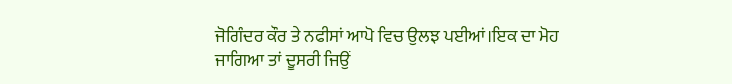ਜੋਗਿੰਦਰ ਕੌਰ ਤੇ ਨਫੀਸਾਂ ਆਪੋ ਵਿਚ ਉਲਝ ਪਈਆਂ।ਇਕ ਦਾ ਮੋਹ ਜਾਗਿਆ ਤਾਂ ਦੂਸਰੀ ਜਿਉਂ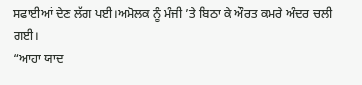ਸਫਾਈਆਂ ਦੇਣ ਲੱਗ ਪਈ।ਅਮੋਲਕ ਨੂੰ ਮੰਜੀ ’ਤੇ ਬਿਠਾ ਕੇ ਔਰਤ ਕਮਰੇ ਅੰਦਰ ਚਲੀ ਗਈ।
“ਆਹਾ ਯਾਦ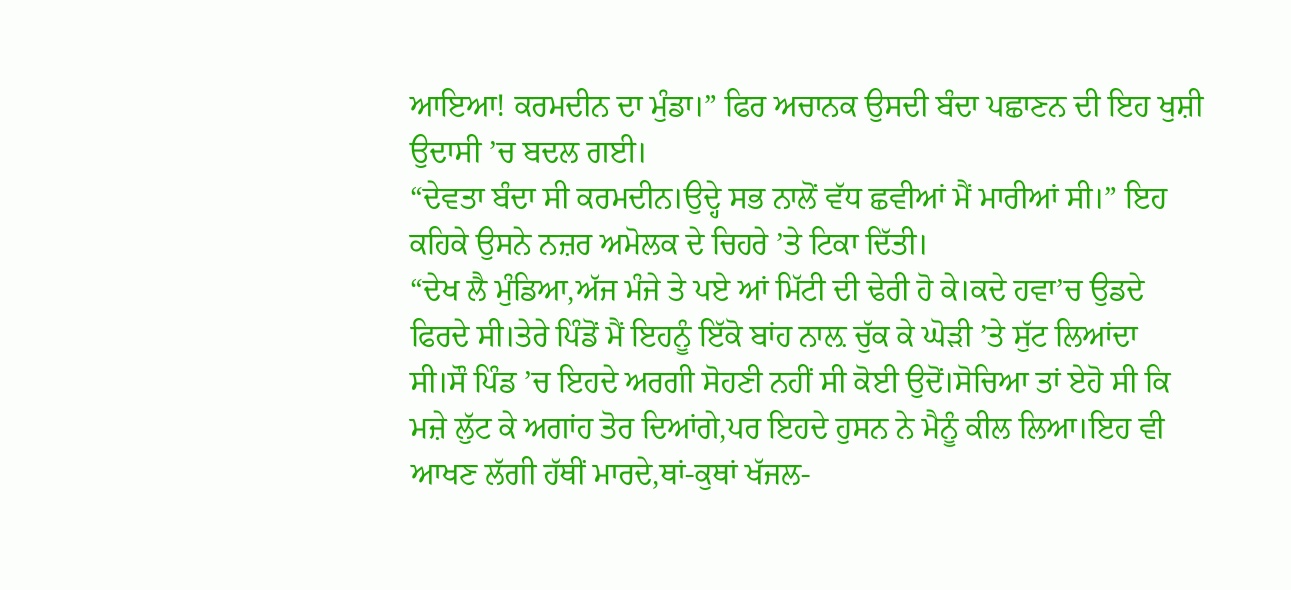ਆਇਆ! ਕਰਮਦੀਨ ਦਾ ਮੁੰਡਾ।” ਫਿਰ ਅਚਾਨਕ ਉਸਦੀ ਬੰਦਾ ਪਛਾਣਨ ਦੀ ਇਹ ਖੁਸ਼ੀ ਉਦਾਸੀ ’ਚ ਬਦਲ ਗਈ।
“ਦੇਵਤਾ ਬੰਦਾ ਸੀ ਕਰਮਦੀਨ।ਉਦ੍ਹੇ ਸਭ ਨਾਲੋਂ ਵੱਧ ਛਵੀਆਂ ਮੈਂ ਮਾਰੀਆਂ ਸੀ।” ਇਹ ਕਹਿਕੇ ਉਸਨੇ ਨਜ਼ਰ ਅਮੋਲਕ ਦੇ ਚਿਹਰੇ ’ਤੇ ਟਿਕਾ ਦਿੱਤੀ।
“ਦੇਖ ਲੈ ਮੁੰਡਿਆ,ਅੱਜ ਮੰਜੇ ਤੇ ਪਏ ਆਂ ਮਿੱਟੀ ਦੀ ਢੇਰੀ ਹੋ ਕੇ।ਕਦੇ ਹਵਾ’ਚ ਉਡਦੇ ਫਿਰਦੇ ਸੀ।ਤੇਰੇ ਪਿੰਡੋਂ ਮੈਂ ਇਹਨੂੰ ਇੱਕੋ ਬਾਂਹ ਨਾਲ਼ ਚੁੱਕ ਕੇ ਘੋੜੀ ’ਤੇ ਸੁੱਟ ਲਿਆਂਦਾ ਸੀ।ਸੌ ਪਿੰਡ ’ਚ ਇਹਦੇ ਅਰਗੀ ਸੋਹਣੀ ਨਹੀਂ ਸੀ ਕੋਈ ਉਦੋਂ।ਸੋਚਿਆ ਤਾਂ ਏਹੋ ਸੀ ਕਿ ਮਜ਼ੇ ਲੁੱਟ ਕੇ ਅਗਾਂਹ ਤੋਰ ਦਿਆਂਗੇ,ਪਰ ਇਹਦੇ ਹੁਸਨ ਨੇ ਮੈਨੂੰ ਕੀਲ ਲਿਆ।ਇਹ ਵੀ ਆਖਣ ਲੱਗੀ ਹੱਥੀਂ ਮਾਰਦੇ,ਥਾਂ-ਕੁਥਾਂ ਖੱਜਲ-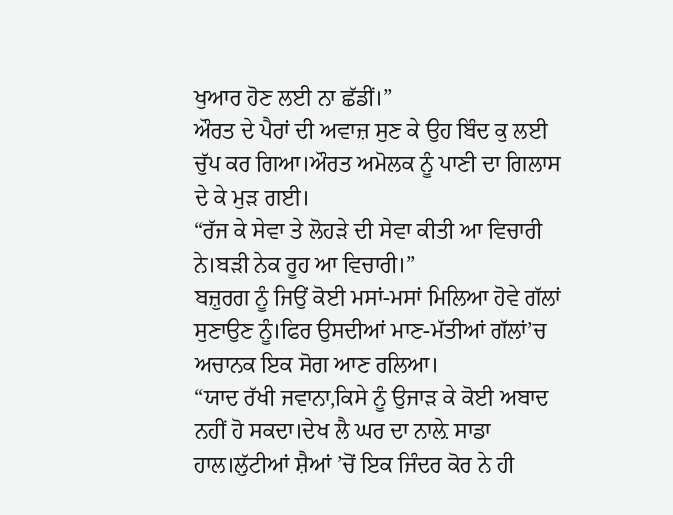ਖੁਆਰ ਹੋਣ ਲਈ ਨਾ ਛੱਡੀਂ।”
ਔਰਤ ਦੇ ਪੈਰਾਂ ਦੀ ਅਵਾਜ਼ ਸੁਣ ਕੇ ਉਹ ਬਿੰਦ ਕੁ ਲਈ ਚੁੱਪ ਕਰ ਗਿਆ।ਔਰਤ ਅਮੋਲਕ ਨੂੰ ਪਾਣੀ ਦਾ ਗਿਲਾਸ ਦੇ ਕੇ ਮੁੜ ਗਈ।
“ਰੱਜ ਕੇ ਸੇਵਾ ਤੇ ਲੋਹੜੇ ਦੀ ਸੇਵਾ ਕੀਤੀ ਆ ਵਿਚਾਰੀ ਨੇ।ਬੜੀ ਨੇਕ ਰੂਹ ਆ ਵਿਚਾਰੀ।”
ਬਜ਼ੁਰਗ ਨੂੰ ਜਿਉਂ ਕੋਈ ਮਸਾਂ-ਮਸਾਂ ਮਿਲਿਆ ਹੋਵੇ ਗੱਲਾਂ ਸੁਣਾਉਣ ਨੂੰ।ਫਿਰ ਉਸਦੀਆਂ ਮਾਣ-ਮੱਤੀਆਂ ਗੱਲਾਂ’ਚ ਅਚਾਨਕ ਇਕ ਸੋਗ ਆਣ ਰਲਿਆ।
“ਯਾਦ ਰੱਖੀ ਜਵਾਨਾ,ਕਿਸੇ ਨੂੰ ਉਜਾੜ ਕੇ ਕੋਈ ਅਬਾਦ ਨਹੀਂ ਹੋ ਸਕਦਾ।ਦੇਖ ਲੈ ਘਰ ਦਾ ਨਾਲ਼ੇ ਸਾਡਾ ਹਾਲ।ਲੁੱਟੀਆਂ ਸ਼ੈਆਂ ’ਚੋਂ ਇਕ ਜਿੰਦਰ ਕੋਰ ਨੇ ਹੀ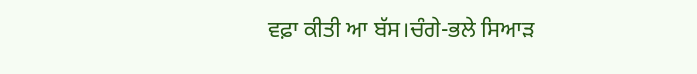ਵਫ਼ਾ ਕੀਤੀ ਆ ਬੱਸ।ਚੰਗੇ-ਭਲੇ ਸਿਆੜ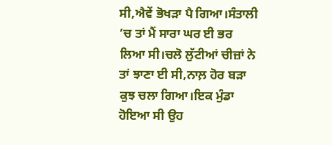ਸੀ,ਐਵੇਂ ਭੋਖੜਾ ਪੈ ਗਿਆ।ਸੰਤਾਲੀ ’ਚ ਤਾਂ ਮੈਂ ਸਾਰਾ ਘਰ ਈ ਭਰ ਲਿਆ ਸੀ।ਚਲੋ ਲੁੱਟੀਆਂ ਚੀਜ਼ਾਂ ਨੇ ਤਾਂ ਝਾਣਾ ਈ ਸੀ,ਨਾਲ਼ ਹੋਰ ਬੜਾ ਕੁਝ ਚਲਾ ਗਿਆ।ਇਕ ਮੁੰਡਾ ਹੋਇਆ ਸੀ ਉਹ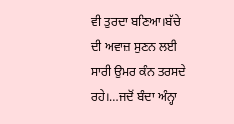ਵੀ ਤੁਰਦਾ ਬਣਿਆ।ਬੱਚੇ ਦੀ ਅਵਾਜ਼ ਸੁਣਨ ਲਈ ਸਾਰੀ ਉਮਰ ਕੰਨ ਤਰਸਦੇ ਰਹੇ।…ਜਦੋਂ ਬੰਦਾ ਅੰਨ੍ਹਾ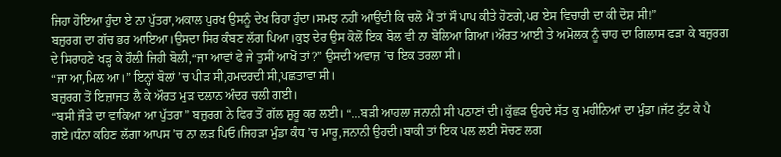ਜਿਹਾ ਹੋਇਆ ਹੁੰਦਾ ਏ ਨਾ ਪੁੱਤਰਾ,ਅਕਾਲ ਪੁਰਖ ਉਸਨੂੰ ਦੇਖ ਰਿਹਾ ਹੁੰਦਾ।ਸਮਝ ਨਹੀਂ ਆਉਂਦੀ ਕਿ ਚਲੋ ਮੈਂ ਤਾਂ ਸੌ ਪਾਪ ਕੀਤੇ ਹੋਣਗੇ,ਪਰ ਏਸ ਵਿਚਾਰੀ ਦਾ ਕੀ ਦੋਸ਼ ਸੀ!”
ਬਜ਼ੁਰਗ ਦਾ ਗੱਚ ਭਰ ਆਇਆ।ਉਸਦਾ ਸਿਰ ਕੰਬਣ ਲੱਗ ਪਿਆ।ਕੁਝ ਦੇਰ ਉਸ ਕੋਲੋਂ ਇਕ ਬੋਲ ਵੀ ਨਾ ਬੋਲਿਆ ਗਿਆ।ਔਰਤ ਆਈ ਤੇ ਅਮੋਲਕ ਨੂੰ ਚਾਹ ਦਾ ਗਿਲਾਸ ਫੜਾ ਕੇ ਬਜ਼ੁਰਗ ਦੇ ਸਿਰਾਹਣੇ ਖੜ੍ਹ ਕੇ ਹੌਲ਼ੀ ਜਿਹੀ ਬੋਲੀ,“ਜਾ ਆਵਾਂ ਫੇ ਜੇ ਤੁਸੀਂ ਆਖੋਂ ਤਾਂ?” ਉਸਦੀ ਅਵਾਜ਼ ’ਚ ਇਕ ਤਰਲਾ ਸੀ।
“ਜਾ ਆ,ਮਿਲ ਆ।” ਇਨ੍ਹਾਂ ਬੋਲਾਂ ’ਚ ਪੀੜ ਸੀ,ਹਮਦਰਦੀ ਸੀ,ਪਛਤਾਵਾ ਸੀ।
ਬਜ਼ੁਰਗ ਤੋਂ ਇਜ਼ਾਜਤ ਲੈ ਕੇ ਔਰਤ ਮੁੜ ਦਲਾਨ ਅੰਦਰ ਚਲੀ ਗਈ।
“ਬਸੀ ਜੌੜੇ ਦਾ ਵਾਕਿਆ ਆ ਪੁੱਤਰਾ” ਬਜ਼ੁਰਗ ਨੇ ਫਿਰ ਤੋਂ ਗੱਲ ਸ਼ੁਰੂ ਕਰ ਲਈ। “...ਬੜੀ ਆਹਲਾ ਜਨਾਨੀ ਸੀ ਪਠਾਣਾਂ ਦੀ।ਕੁੱਛੜ ਉਹਦੇ ਸੱਤ ਕੁ ਮਹੀਨਿਆਂ ਦਾ ਮੁੰਡਾ।ਜੱਟ ਟੁੱਟ ਕੇ ਪੈ ਗਏ।ਧੰਨਾ ਕਹਿਣ ਲੱਗਾ ਆਪਸ ’ਚ ਨਾ ਲੜ ਪਿਓ।ਜਿਹੜਾ ਮੁੰਡਾ ਕੰਧ ’ਚ ਮਾਰੂ,ਜਨਾਨੀ ਉਹਦੀ।ਬਾਕੀ ਤਾਂ ਇਕ ਪਲ ਲਈ ਸੋਚਣ ਲਗ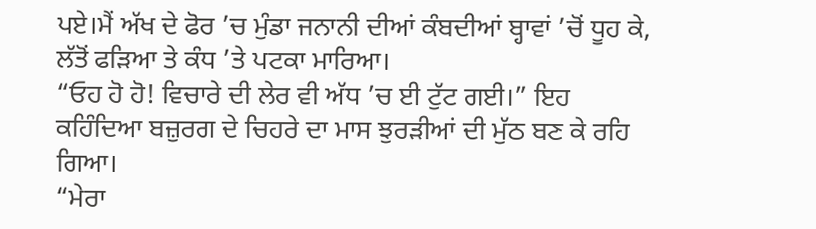ਪਏ।ਮੈਂ ਅੱਖ ਦੇ ਫੋਰ ’ਚ ਮੁੰਡਾ ਜਨਾਨੀ ਦੀਆਂ ਕੰਬਦੀਆਂ ਬ੍ਹਾਵਾਂ ’ਚੋਂ ਧੂਹ ਕੇ, ਲੱਤੋਂ ਫੜਿਆ ਤੇ ਕੰਧ ’ਤੇ ਪਟਕਾ ਮਾਰਿਆ।
“ਓਹ ਹੋ ਹੋ! ਵਿਚਾਰੇ ਦੀ ਲੇਰ ਵੀ ਅੱਧ ’ਚ ਈ ਟੁੱਟ ਗਈ।” ਇਹ ਕਹਿੰਦਿਆ ਬਜ਼ੁਰਗ ਦੇ ਚਿਹਰੇ ਦਾ ਮਾਸ ਝੁਰੜੀਆਂ ਦੀ ਮੁੱਠ ਬਣ ਕੇ ਰਹਿ ਗਿਆ।
“ਮੇਰਾ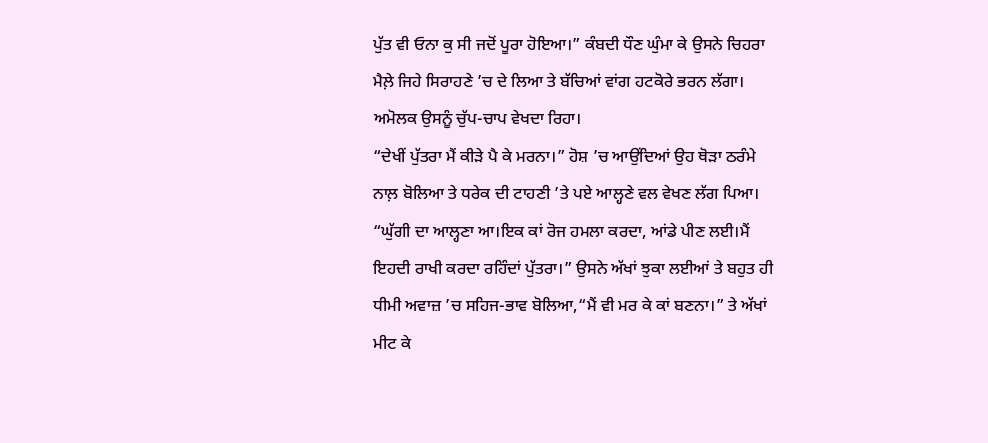ਪੁੱਤ ਵੀ ਓਨਾ ਕੁ ਸੀ ਜਦੋਂ ਪੂਰਾ ਹੋਇਆ।” ਕੰਬਦੀ ਧੌਣ ਘੁੰਮਾ ਕੇ ਉਸਨੇ ਚਿਹਰਾ ਮੈਲ਼ੇ ਜਿਹੇ ਸਿਰਾਹਣੇ ’ਚ ਦੇ ਲਿਆ ਤੇ ਬੱਚਿਆਂ ਵਾਂਗ ਹਟਕੋਰੇ ਭਰਨ ਲੱਗਾ।
ਅਮੋਲਕ ਉਸਨੂੰ ਚੁੱਪ-ਚਾਪ ਵੇਖਦਾ ਰਿਹਾ।
“ਦੇਖੀਂ ਪੁੱਤਰਾ ਮੈਂ ਕੀੜੇ ਪੈ ਕੇ ਮਰਨਾ।” ਹੋਸ਼ ’ਚ ਆਉਂਦਿਆਂ ਉਹ ਥੋੜਾ ਠਰੰਮੇ ਨਾਲ਼ ਬੋਲਿਆ ਤੇ ਧਰੇਕ ਦੀ ਟਾਹਣੀ ’ਤੇ ਪਏ ਆਲ੍ਹਣੇ ਵਲ ਵੇਖਣ ਲੱਗ ਪਿਆ।
“ਘੁੱਗੀ ਦਾ ਆਲ੍ਹਣਾ ਆ।ਇਕ ਕਾਂ ਰੋਜ ਹਮਲਾ ਕਰਦਾ, ਆਂਡੇ ਪੀਣ ਲਈ।ਮੈਂ ਇਹਦੀ ਰਾਖੀ ਕਰਦਾ ਰਹਿੰਦਾਂ ਪੁੱਤਰਾ।” ਉਸਨੇ ਅੱਖਾਂ ਝੁਕਾ ਲਈਆਂ ਤੇ ਬਹੁਤ ਹੀ ਧੀਮੀ ਅਵਾਜ਼ ’ਚ ਸਹਿਜ-ਭਾਵ ਬੋਲਿਆ,“ਮੈਂ ਵੀ ਮਰ ਕੇ ਕਾਂ ਬਣਨਾ।” ਤੇ ਅੱਖਾਂ ਮੀਟ ਕੇ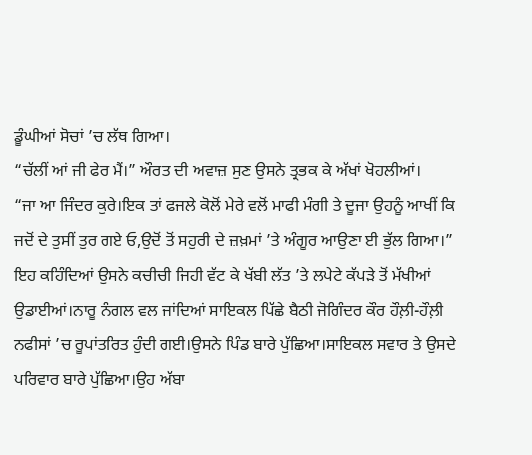ਡੂੰਘੀਆਂ ਸੋਚਾਂ ’ਚ ਲੱਥ ਗਿਆ।
“ਚੱਲੀਂ ਆਂ ਜੀ ਫੇਰ ਮੈਂ।” ਔਰਤ ਦੀ ਅਵਾਜ਼ ਸੁਣ ਉਸਨੇ ਤ੍ਰਭਕ ਕੇ ਅੱਖਾਂ ਖੋਹਲੀਆਂ।
“ਜਾ ਆ ਜਿੰਦਰ ਕੁਰੇ।ਇਕ ਤਾਂ ਫਜਲੇ ਕੋਲੋਂ ਮੇਰੇ ਵਲੋਂ ਮਾਫੀ ਮੰਗੀ ਤੇ ਦੂਜਾ ਉਹਨੂੰ ਆਖੀਂ ਕਿ ਜਦੋਂ ਦੇ ਤੁਸੀਂ ਤੁਰ ਗਏ ਓ,ਉਦੋਂ ਤੋਂ ਸਹੁਰੀ ਦੇ ਜ਼ਖ਼ਮਾਂ ’ਤੇ ਅੰਗੂਰ ਆਉਣਾ ਈ ਭੁੱਲ ਗਿਆ।” ਇਹ ਕਹਿੰਦਿਆਂ ਉਸਨੇ ਕਚੀਚੀ ਜਿਹੀ ਵੱਟ ਕੇ ਖੱਬੀ ਲੱਤ ’ਤੇ ਲਪੇਟੇ ਕੱਪੜੇ ਤੋਂ ਮੱਖੀਆਂ ਉਡਾਈਆਂ।ਨਾਰੂ ਨੰਗਲ ਵਲ ਜਾਂਦਿਆਂ ਸਾਇਕਲ ਪਿੱਛੇ ਬੈਠੀ ਜੋਗਿੰਦਰ ਕੌਰ ਹੌਲ਼ੀ-ਹੌਲ਼ੀ ਨਫੀਸਾਂ ’ਚ ਰੂਪਾਂਤਰਿਤ ਹੁੰਦੀ ਗਈ।ਉਸਨੇ ਪਿੰਡ ਬਾਰੇ ਪੁੱਛਿਆ।ਸਾਇਕਲ ਸਵਾਰ ਤੇ ਉਸਦੇ ਪਰਿਵਾਰ ਬਾਰੇ ਪੁੱਛਿਆ।ਉਹ ਅੱਬਾ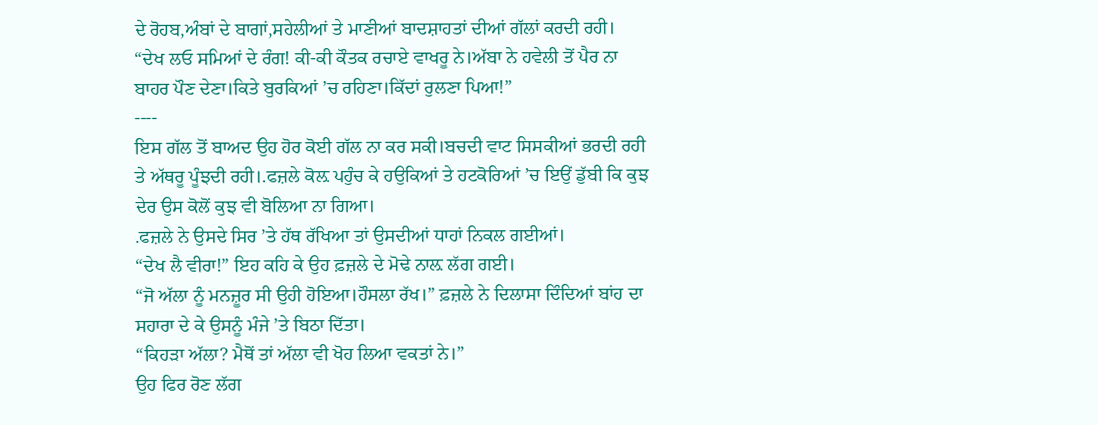ਦੇ ਰੋਹਬ,ਅੰਬਾਂ ਦੇ ਬਾਗਾਂ,ਸਹੇਲੀਆਂ ਤੇ ਮਾਣੀਆਂ ਬਾਦਸ਼ਾਹਤਾਂ ਦੀਆਂ ਗੱਲਾਂ ਕਰਦੀ ਰਹੀ।
“ਦੇਖ ਲਓ ਸਮਿਆਂ ਦੇ ਰੰਗ! ਕੀ-ਕੀ ਕੌਤਕ ਰਚਾਏ ਵਾਖਰੂ ਨੇ।ਅੱਬਾ ਨੇ ਹਵੇਲੀ ਤੋਂ ਪੈਰ ਨਾ ਬਾਹਰ ਪੌਣ ਦੇਣਾ।ਕਿਤੇ ਬੁਰਕਿਆਂ ’ਚ ਰਹਿਣਾ।ਕਿੱਦਾਂ ਰੁਲਣਾ ਪਿਆ!”
----
ਇਸ ਗੱਲ ਤੋਂ ਬਾਅਦ ਉਹ ਹੋਰ ਕੋਈ ਗੱਲ ਨਾ ਕਰ ਸਕੀ।ਬਚਦੀ ਵਾਟ ਸਿਸਕੀਆਂ ਭਰਦੀ ਰਹੀ ਤੇ ਅੱਥਰੂ ਪੂੰਝਦੀ ਰਹੀ।.ਫਜ਼ਲੇ ਕੋਲ਼ ਪਹੁੰਚ ਕੇ ਹਉਕਿਆਂ ਤੇ ਹਟਕੋਰਿਆਂ ’ਚ ਇਉਂ ਡੁੱਬੀ ਕਿ ਕੁਝ ਦੇਰ ਉਸ ਕੋਲੋਂ ਕੁਝ ਵੀ ਬੋਲਿਆ ਨਾ ਗਿਆ।
.ਫਜ਼ਲੇ ਨੇ ਉਸਦੇ ਸਿਰ ’ਤੇ ਹੱਥ ਰੱਖਿਆ ਤਾਂ ਉਸਦੀਆਂ ਧਾਹਾਂ ਨਿਕਲ ਗਈਆਂ।
“ਦੇਖ ਲੈ ਵੀਰਾ!” ਇਹ ਕਹਿ ਕੇ ਉਹ ਫ਼ਜ਼ਲੇ ਦੇ ਮੋਢੇ ਨਾਲ਼ ਲੱਗ ਗਈ।
“ਜੋ ਅੱਲਾ ਨੂੰ ਮਨਜ਼ੂਰ ਸੀ ਉਹੀ ਹੋਇਆ।ਹੌਸਲਾ ਰੱਖ।” ਫ਼ਜ਼ਲੇ ਨੇ ਦਿਲਾਸਾ ਦਿੰਦਿਆਂ ਬਾਂਹ ਦਾ ਸਹਾਰਾ ਦੇ ਕੇ ਉਸਨੂੰ ਮੰਜੇ ’ਤੇ ਬਿਠਾ ਦਿੱਤਾ।
“ਕਿਹੜਾ ਅੱਲਾ? ਮੈਥੋਂ ਤਾਂ ਅੱਲਾ ਵੀ ਖੋਹ ਲਿਆ ਵਕਤਾਂ ਨੇ।”
ਉਹ ਫਿਰ ਰੋਣ ਲੱਗ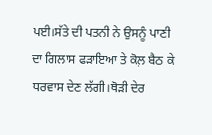ਪਈ।ਸੱਤੇ ਦੀ ਪਤਨੀ ਨੇ ਉਸਨੂੰ ਪਾਣੀ ਦਾ ਗਿਲਾਸ ਫੜਾਇਆ ਤੇ ਕੋਲ਼ ਬੈਠ ਕੇ ਧਰਵਾਸ ਦੇਣ ਲੱਗੀ।ਥੋੜੀ ਦੇਰ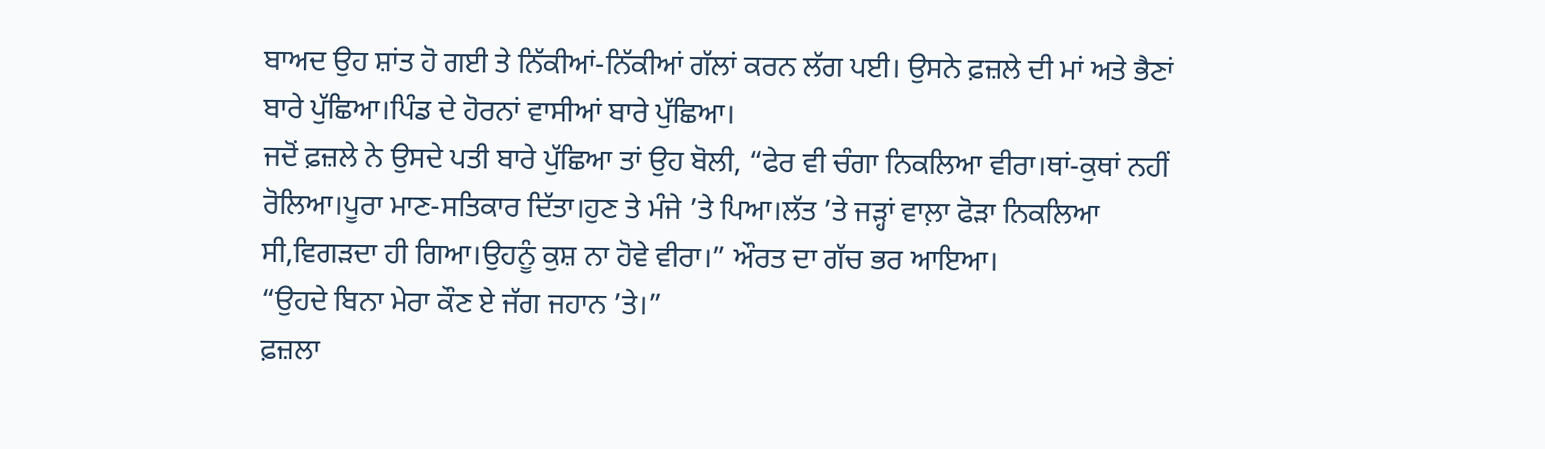ਬਾਅਦ ਉਹ ਸ਼ਾਂਤ ਹੋ ਗਈ ਤੇ ਨਿੱਕੀਆਂ-ਨਿੱਕੀਆਂ ਗੱਲਾਂ ਕਰਨ ਲੱਗ ਪਈ। ਉਸਨੇ ਫ਼ਜ਼ਲੇ ਦੀ ਮਾਂ ਅਤੇ ਭੈਣਾਂ ਬਾਰੇ ਪੁੱਛਿਆ।ਪਿੰਡ ਦੇ ਹੋਰਨਾਂ ਵਾਸੀਆਂ ਬਾਰੇ ਪੁੱਛਿਆ।
ਜਦੋਂ ਫ਼ਜ਼ਲੇ ਨੇ ਉਸਦੇ ਪਤੀ ਬਾਰੇ ਪੁੱਛਿਆ ਤਾਂ ਉਹ ਬੋਲੀ, “ਫੇਰ ਵੀ ਚੰਗਾ ਨਿਕਲਿਆ ਵੀਰਾ।ਥਾਂ-ਕੁਥਾਂ ਨਹੀਂ ਰੋਲਿਆ।ਪੂਰਾ ਮਾਣ-ਸਤਿਕਾਰ ਦਿੱਤਾ।ਹੁਣ ਤੇ ਮੰਜੇ ’ਤੇ ਪਿਆ।ਲੱਤ ’ਤੇ ਜੜ੍ਹਾਂ ਵਾਲ਼ਾ ਫੋੜਾ ਨਿਕਲਿਆ ਸੀ,ਵਿਗੜਦਾ ਹੀ ਗਿਆ।ਉਹਨੂੰ ਕੁਸ਼ ਨਾ ਹੋਵੇ ਵੀਰਾ।” ਔਰਤ ਦਾ ਗੱਚ ਭਰ ਆਇਆ।
“ਉਹਦੇ ਬਿਨਾ ਮੇਰਾ ਕੌਣ ਏ ਜੱਗ ਜਹਾਨ ’ਤੇ।”
ਫ਼ਜ਼ਲਾ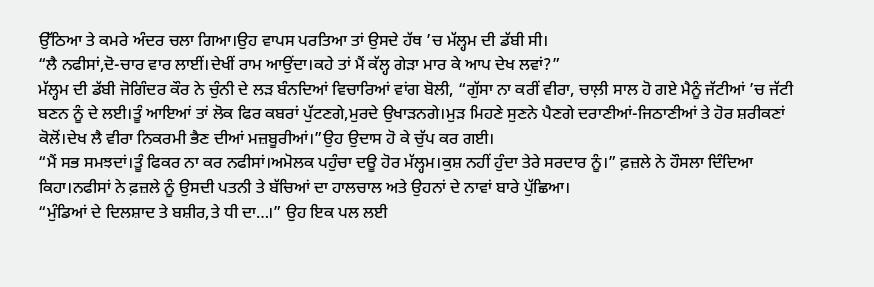ਉੱਠਿਆ ਤੇ ਕਮਰੇ ਅੰਦਰ ਚਲਾ ਗਿਆ।ਉਹ ਵਾਪਸ ਪਰਤਿਆ ਤਾਂ ਉਸਦੇ ਹੱਥ ’ਚ ਮੱਲ੍ਹਮ ਦੀ ਡੱਬੀ ਸੀ।
“ਲੈ ਨਫੀਸਾਂ,ਦੋ-ਚਾਰ ਵਾਰ ਲਾਈਂ।ਦੇਖੀਂ ਰਾਮ ਆਉਂਦਾ।ਕਹੇ ਤਾਂ ਮੈਂ ਕੱਲ੍ਹ ਗੇੜਾ ਮਾਰ ਕੇ ਆਪ ਦੇਖ ਲਵਾਂ?”
ਮੱਲ੍ਹਮ ਦੀ ਡੱਬੀ ਜੋਗਿੰਦਰ ਕੌਰ ਨੇ ਚੁੰਨੀ ਦੇ ਲੜ ਬੰਨਦਿਆਂ ਵਿਚਾਰਿਆਂ ਵਾਂਗ ਬੋਲੀ, “ਗੁੱਸਾ ਨਾ ਕਰੀਂ ਵੀਰਾ, ਚਾਲ਼ੀ ਸਾਲ ਹੋ ਗਏ ਮੈਨੂੰ ਜੱਟੀਆਂ ’ਚ ਜੱਟੀ ਬਣਨ ਨੂੰ ਦੇ ਲਈ।ਤੂੰ ਆਇਆਂ ਤਾਂ ਲੋਕ ਫਿਰ ਕਬਰਾਂ ਪੁੱਟਣਗੇ,ਮੁਰਦੇ ਉਖਾੜਨਗੇ।ਮੁੜ ਮਿਹਣੇ ਸੁਣਨੇ ਪੈਣਗੇ ਦਰਾਣੀਆਂ-ਜਿਠਾਣੀਆਂ ਤੇ ਹੋਰ ਸ਼ਰੀਕਣਾਂ ਕੋਲੋਂ।ਦੇਖ ਲੈ ਵੀਰਾ ਨਿਕਰਮੀ ਭੈਣ ਦੀਆਂ ਮਜ਼ਬੂਰੀਆਂ।”ਉਹ ਉਦਾਸ ਹੋ ਕੇ ਚੁੱਪ ਕਰ ਗਈ।
“ਮੈਂ ਸਭ ਸਮਝਦਾਂ।ਤੂੰ ਫਿਕਰ ਨਾ ਕਰ ਨਫੀਸਾਂ।ਅਮੋਲਕ ਪਹੁੰਚਾ ਦਊ ਹੋਰ ਮੱਲ੍ਹਮ।ਕੁਸ਼ ਨਹੀਂ ਹੁੰਦਾ ਤੇਰੇ ਸਰਦਾਰ ਨੂੰ।” ਫ਼ਜ਼ਲੇ ਨੇ ਹੌਸਲਾ ਦਿੰਦਿਆ ਕਿਹਾ।ਨਫੀਸਾਂ ਨੇ ਫ਼ਜ਼ਲੇ ਨੂੰ ਉਸਦੀ ਪਤਨੀ ਤੇ ਬੱਚਿਆਂ ਦਾ ਹਾਲਚਾਲ ਅਤੇ ਉਹਨਾਂ ਦੇ ਨਾਵਾਂ ਬਾਰੇ ਪੁੱਛਿਆ।
“ਮੁੰਡਿਆਂ ਦੇ ਦਿਲਸ਼ਾਦ ਤੇ ਬਸ਼ੀਰ,ਤੇ ਧੀ ਦਾ…।” ਉਹ ਇਕ ਪਲ ਲਈ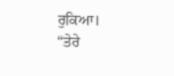ਰੁਕਿਆ।
“ਤੇਰੇ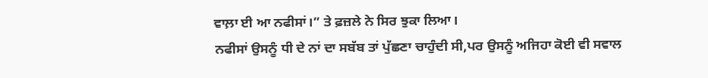ਵਾਲ਼ਾ ਈ ਆ ਨਫੀਸਾਂ।” ਤੇ ਫ਼ਜ਼ਲੇ ਨੇ ਸਿਰ ਝੁਕਾ ਲਿਆ।
ਨਫੀਸਾਂ ਉਸਨੂੰ ਧੀ ਦੇ ਨਾਂ ਦਾ ਸਬੱਬ ਤਾਂ ਪੁੱਛਣਾ ਚਾਹੁੰਦੀ ਸੀ,ਪਰ ਉਸਨੂੰ ਅਜਿਹਾ ਕੋਈ ਵੀ ਸਵਾਲ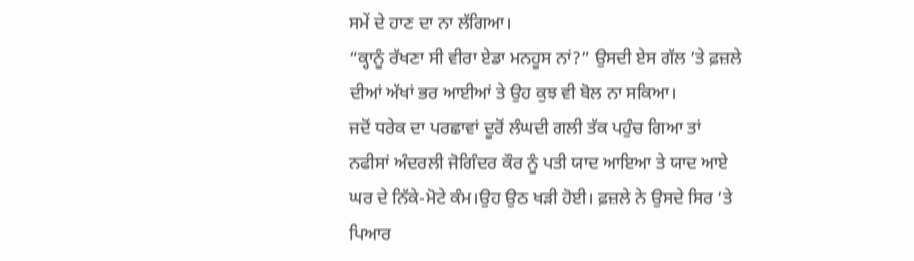ਸਮੇਂ ਦੇ ਹਾਣ ਦਾ ਨਾ ਲੱਗਿਆ।
“ਕ੍ਹਾਨੂੰ ਰੱਖਣਾ ਸੀ ਵੀਰਾ ਏਡਾ ਮਨਹੂਸ ਨਾਂ?” ਉਸਦੀ ਏਸ ਗੱਲ ’ਤੇ ਫ਼ਜ਼ਲੇ ਦੀਆਂ ਅੱਖਾਂ ਭਰ ਆਈਆਂ ਤੇ ਉਹ ਕੁਝ ਵੀ ਬੋਲ ਨਾ ਸਕਿਆ।
ਜਦੋਂ ਧਰੇਕ ਦਾ ਪਰਛਾਵਾਂ ਦੂਰੋਂ ਲੰਘਦੀ ਗਲੀ ਤੱਕ ਪਹੁੰਚ ਗਿਆ ਤਾਂ ਨਫੀਸਾਂ ਅੰਦਰਲੀ ਜੋਗਿੰਦਰ ਕੌਰ ਨੂੰ ਪਤੀ ਯਾਦ ਆਇਆ ਤੇ ਯਾਦ ਆਏ ਘਰ ਦੇ ਨਿੱਕੇ-ਮੋਟੇ ਕੰਮ।ਉਹ ਉਠ ਖੜੀ ਹੋਈ। ਫ਼ਜ਼ਲੇ ਨੇ ਉਸਦੇ ਸਿਰ ’ਤੇ ਪਿਆਰ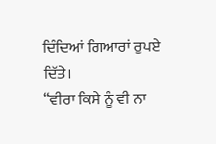ਦਿੰਦਿਆਂ ਗਿਆਰਾਂ ਰੁਪਏ ਦਿੱਤੇ।
“ਵੀਰਾ ਕਿਸੇ ਨੂੰ ਵੀ ਨਾ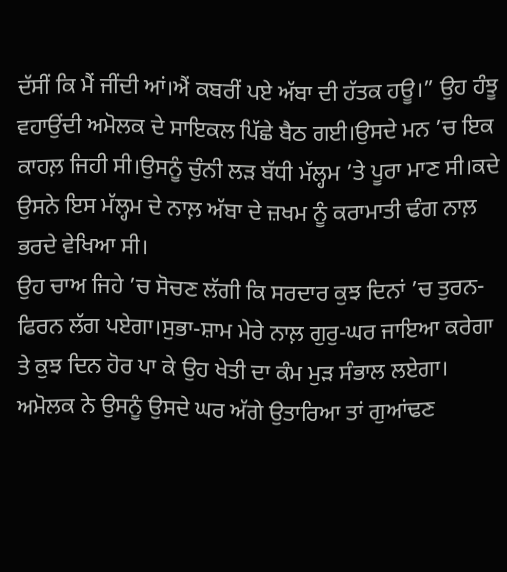ਦੱਸੀਂ ਕਿ ਮੈਂ ਜੀਂਦੀ ਆਂ।ਐਂ ਕਬਰੀਂ ਪਏ ਅੱਬਾ ਦੀ ਹੱਤਕ ਹਊ।” ਉਹ ਹੰਝੂ ਵਹਾਉਂਦੀ ਅਮੋਲਕ ਦੇ ਸਾਇਕਲ ਪਿੱਛੇ ਬੈਠ ਗਈ।ਉਸਦੇ ਮਨ ’ਚ ਇਕ ਕਾਹਲ਼ ਜਿਹੀ ਸੀ।ਉਸਨੂੰ ਚੁੰਨੀ ਲੜ ਬੱਧੀ ਮੱਲ੍ਹਮ ’ਤੇ ਪੂਰਾ ਮਾਣ ਸੀ।ਕਦੇ ਉਸਨੇ ਇਸ ਮੱਲ੍ਹਮ ਦੇ ਨਾਲ਼ ਅੱਬਾ ਦੇ ਜ਼ਖਮ ਨੂੰ ਕਰਾਮਾਤੀ ਢੰਗ ਨਾਲ਼ ਭਰਦੇ ਵੇਖਿਆ ਸੀ।
ਉਹ ਚਾਅ ਜਿਹੇ ’ਚ ਸੋਚਣ ਲੱਗੀ ਕਿ ਸਰਦਾਰ ਕੁਝ ਦਿਨਾਂ ’ਚ ਤੁਰਨ-ਫਿਰਨ ਲੱਗ ਪਏਗਾ।ਸੁਭਾ-ਸ਼ਾਮ ਮੇਰੇ ਨਾਲ਼ ਗੁਰੁ-ਘਰ ਜਾਇਆ ਕਰੇਗਾ ਤੇ ਕੁਝ ਦਿਨ ਹੋਰ ਪਾ ਕੇ ਉਹ ਖੇਤੀ ਦਾ ਕੰਮ ਮੁੜ ਸੰਭਾਲ ਲਏਗਾ।
ਅਮੋਲਕ ਨੇ ਉਸਨੂੰ ਉਸਦੇ ਘਰ ਅੱਗੇ ਉਤਾਰਿਆ ਤਾਂ ਗੁਆਂਢਣ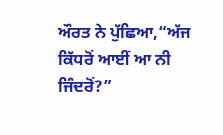ਔਰਤ ਨੇ ਪੁੱਛਿਆ,“ਅੱਜ ਕਿੱਧਰੋਂ ਆਈਂ ਆ ਨੀ ਜਿੰਦਰੋਂ?”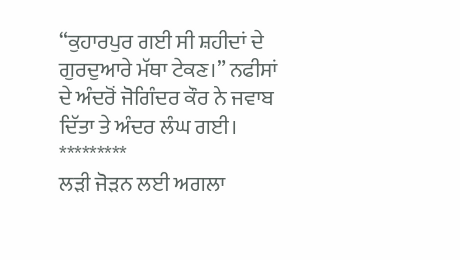“ਕੁਹਾਰਪੁਰ ਗਈ ਸੀ ਸ਼ਹੀਦਾਂ ਦੇ ਗੁਰਦੁਆਰੇ ਮੱਥਾ ਟੇਕਣ।” ਨਫੀਸਾਂ ਦੇ ਅੰਦਰੋਂ ਜੋਗਿੰਦਰ ਕੌਰ ਨੇ ਜਵਾਬ ਦਿੱਤਾ ਤੇ ਅੰਦਰ ਲੰਘ ਗਈ।
*********
ਲੜੀ ਜੋੜਨ ਲਈ ਅਗਲਾ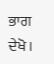ਭਾਗ ਦੇਖੋ।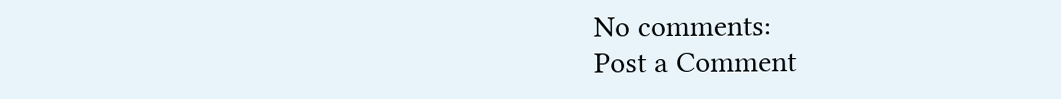No comments:
Post a Comment